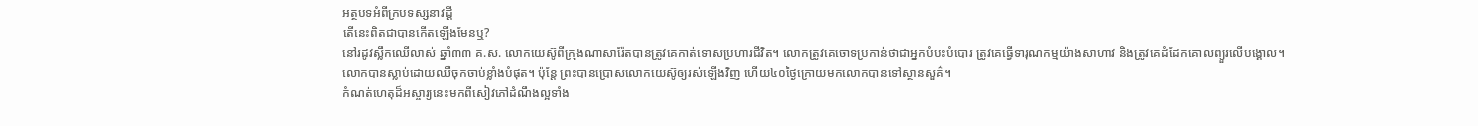អត្ថបទអំពីក្របទស្សនាវដ្ដី
តើនេះពិតជាបានកើតឡើងមែនឬ?
នៅរដូវស្លឹកឈើលាស់ ឆ្នាំ៣៣ គ.ស. លោកយេស៊ូពីក្រុងណាសារ៉ែតបានត្រូវគេកាត់ទោសប្រហារជីវិត។ លោកត្រូវគេចោទប្រកាន់ថាជាអ្នកបំបះបំបោរ ត្រូវគេធ្វើទារុណកម្មយ៉ាងសាហាវ និងត្រូវគេដំដែកគោលព្យួរលើបង្គោល។ លោកបានស្លាប់ដោយឈឺចុកចាប់ខ្លាំងបំផុត។ ប៉ុន្តែ ព្រះបានប្រោសលោកយេស៊ូឲ្យរស់ឡើងវិញ ហើយ៤០ថ្ងៃក្រោយមកលោកបានទៅស្ថានសួគ៌។
កំណត់ហេតុដ៏អស្ចារ្យនេះមកពីសៀវភៅដំណឹងល្អទាំង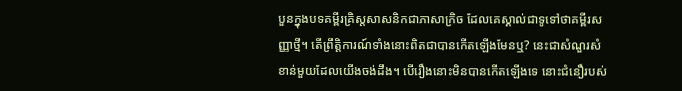បួនក្នុងបទគម្ពីរគ្រិស្តសាសនិកជាភាសាក្រិច ដែលគេស្គាល់ជាទូទៅថាគម្ពីរសញ្ញាថ្មី។ តើព្រឹត្ដិការណ៍ទាំងនោះពិតជាបានកើតឡើងមែនឬ? នេះជាសំណួរសំខាន់មួយដែលយើងចង់ដឹង។ បើរឿងនោះមិនបានកើតឡើងទេ នោះជំនឿរបស់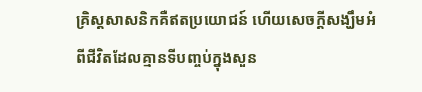គ្រិស្តសាសនិកគឺឥតប្រយោជន៍ ហើយសេចក្ដីសង្ឃឹមអំពីជីវិតដែលគ្មានទីបញ្ចប់ក្នុងសួន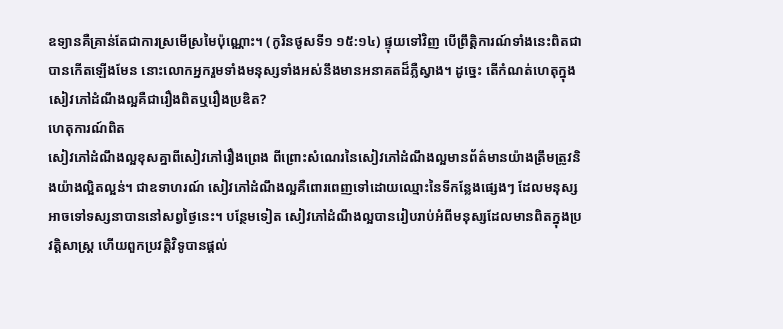ឧទ្យានគឺគ្រាន់តែជាការស្រមើស្រមៃប៉ុណ្ណោះ។ (កូរិនថូសទី១ ១៥:១៤) ផ្ទុយទៅវិញ បើព្រឹត្ដិការណ៍ទាំងនេះពិតជាបានកើតឡើងមែន នោះលោកអ្នករួមទាំងមនុស្សទាំងអស់នឹងមានអនាគតដ៏ភ្លឺស្វាង។ ដូច្នេះ តើកំណត់ហេតុក្នុងសៀវភៅដំណឹងល្អគឺជារឿងពិតឬរឿងប្រឌិត?
ហេតុការណ៍ពិត
សៀវភៅដំណឹងល្អខុសគ្នាពីសៀវភៅរឿងព្រេង ពីព្រោះសំណេរនៃសៀវភៅដំណឹងល្អមានព័ត៌មានយ៉ាងត្រឹមត្រូវនិងយ៉ាងល្អិតល្អន់។ ជាឧទាហរណ៍ សៀវភៅដំណឹងល្អគឺពោរពេញទៅដោយឈ្មោះនៃទីកន្លែងផ្សេងៗ ដែលមនុស្សអាចទៅទស្សនាបាននៅសព្វថ្ងៃនេះ។ បន្ថែមទៀត សៀវភៅដំណឹងល្អបានរៀបរាប់អំពីមនុស្សដែលមានពិតក្នុងប្រវត្ដិសាស្ត្រ ហើយពួកប្រវត្ដិវិទូបានផ្ដល់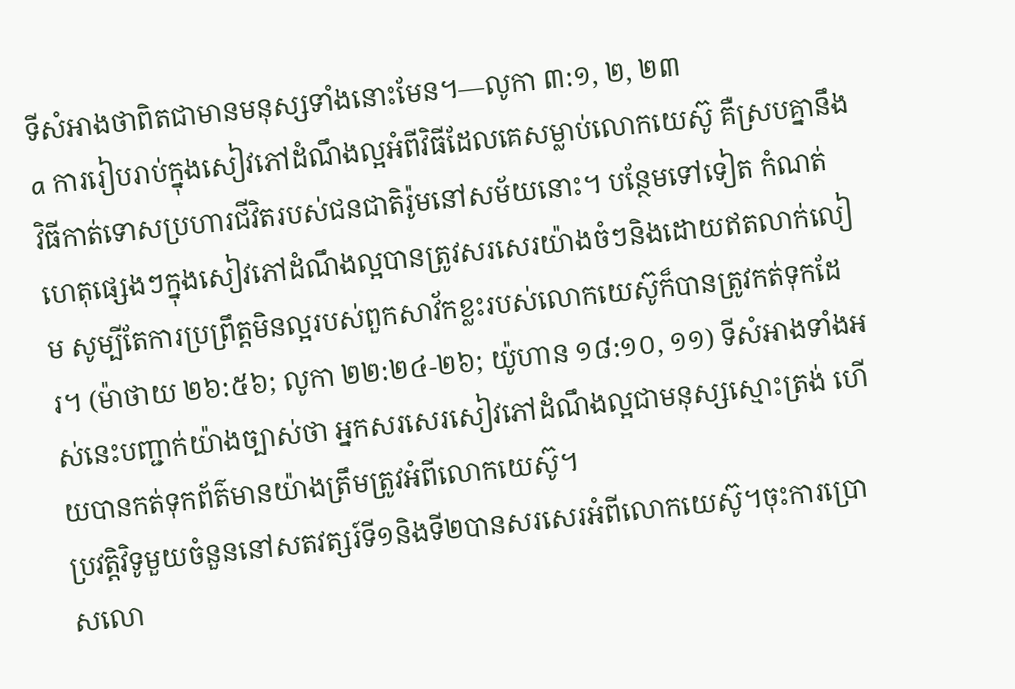ទីសំអាងថាពិតជាមានមនុស្សទាំងនោះមែន។—លូកា ៣:១, ២, ២៣
a ការរៀបរាប់ក្នុងសៀវភៅដំណឹងល្អអំពីវិធីដែលគេសម្លាប់លោកយេស៊ូ គឺស្របគ្នានឹងវិធីកាត់ទោសប្រហារជីវិតរបស់ជនជាតិរ៉ូមនៅសម័យនោះ។ បន្ថែមទៅទៀត កំណត់ហេតុផ្សេងៗក្នុងសៀវភៅដំណឹងល្អបានត្រូវសរសេរយ៉ាងចំៗនិងដោយឥតលាក់លៀម សូម្បីតែការប្រព្រឹត្តមិនល្អរបស់ពួកសាវ័កខ្លះរបស់លោកយេស៊ូក៏បានត្រូវកត់ទុកដែរ។ (ម៉ាថាយ ២៦:៥៦; លូកា ២២:២៤-២៦; យ៉ូហាន ១៨:១០, ១១) ទីសំអាងទាំងអស់នេះបញ្ជាក់យ៉ាងច្បាស់ថា អ្នកសរសេរសៀវភៅដំណឹងល្អជាមនុស្សស្មោះត្រង់ ហើយបានកត់ទុកព័ត៌មានយ៉ាងត្រឹមត្រូវអំពីលោកយេស៊ូ។
ប្រវត្ដិវិទូមួយចំនួននៅសតវត្សរ៍ទី១និងទី២បានសរសេរអំពីលោកយេស៊ូ។ចុះការប្រោសលោ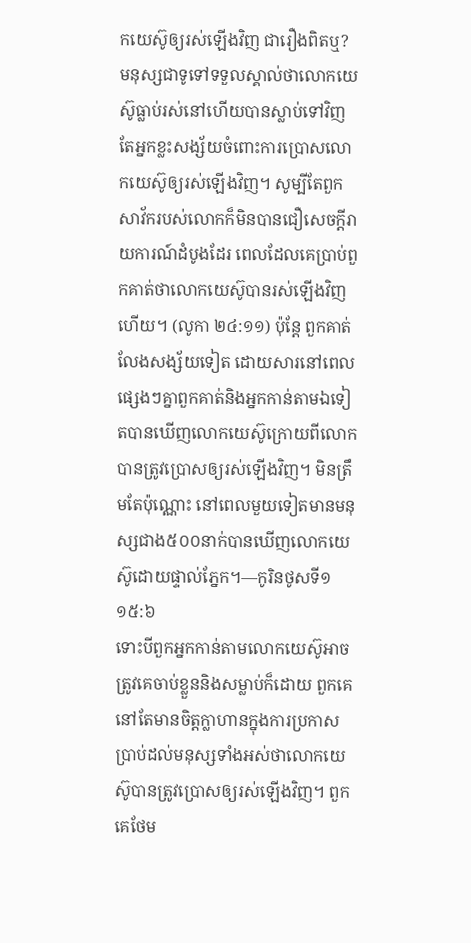កយេស៊ូឲ្យរស់ឡើងវិញ ជារឿងពិតឬ?
មនុស្សជាទូទៅទទួលស្គាល់ថាលោកយេស៊ូធ្លាប់រស់នៅហើយបានស្លាប់ទៅវិញ តែអ្នកខ្លះសង្ស័យចំពោះការប្រោសលោកយេស៊ូឲ្យរស់ឡើងវិញ។ សូម្បីតែពួកសាវ័ករបស់លោកក៏មិនបានជឿសេចក្ដីរាយការណ៍ដំបូងដែរ ពេលដែលគេប្រាប់ពួកគាត់ថាលោកយេស៊ូបានរស់ឡើងវិញហើយ។ (លូកា ២៤:១១) ប៉ុន្តែ ពួកគាត់លែងសង្ស័យទៀត ដោយសារនៅពេលផ្សេងៗគ្នាពួកគាត់និងអ្នកកាន់តាមឯទៀតបានឃើញលោកយេស៊ូក្រោយពីលោកបានត្រូវប្រោសឲ្យរស់ឡើងវិញ។ មិនត្រឹមតែប៉ុណ្ណោះ នៅពេលមួយទៀតមានមនុស្សជាង៥០០នាក់បានឃើញលោកយេស៊ូដោយផ្ទាល់ភ្នែក។—កូរិនថូសទី១ ១៥:៦
ទោះបីពួកអ្នកកាន់តាមលោកយេស៊ូអាចត្រូវគេចាប់ខ្លួននិងសម្លាប់ក៏ដោយ ពួកគេនៅតែមានចិត្តក្លាហានក្នុងការប្រកាសប្រាប់ដល់មនុស្សទាំងអស់ថាលោកយេស៊ូបានត្រូវប្រោសឲ្យរស់ឡើងវិញ។ ពួកគេថែម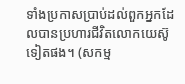ទាំងប្រកាសប្រាប់ដល់ពួកអ្នកដែលបានប្រហារជីវិតលោកយេស៊ូទៀតផង។ (សកម្ម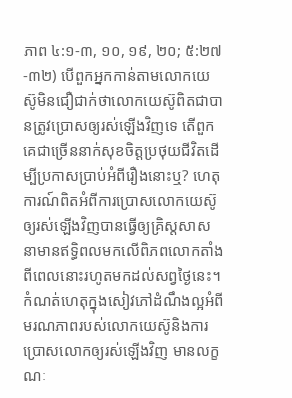ភាព ៤:១-៣, ១០, ១៩, ២០; ៥:២៧-៣២) បើពួកអ្នកកាន់តាមលោកយេស៊ូមិនជឿជាក់ថាលោកយេស៊ូពិតជាបានត្រូវប្រោសឲ្យរស់ឡើងវិញទេ តើពួកគេជាច្រើននាក់សុខចិត្តប្រថុយជីវិតដើម្បីប្រកាសប្រាប់អំពីរឿងនោះឬ? ហេតុការណ៍ពិតអំពីការប្រោសលោកយេស៊ូឲ្យរស់ឡើងវិញបានធ្វើឲ្យគ្រិស្តសាសនាមានឥទ្ធិពលមកលើពិភពលោកតាំងពីពេលនោះរហូតមកដល់សព្វថ្ងៃនេះ។
កំណត់ហេតុក្នុងសៀវភៅដំណឹងល្អអំពីមរណភាពរបស់លោកយេស៊ូនិងការប្រោសលោកឲ្យរស់ឡើងវិញ មានលក្ខណៈ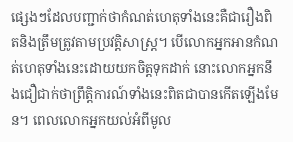ផ្សេងៗដែលបញ្ជាក់ថាកំណត់ហេតុទាំងនេះគឺជារឿងពិតនិងត្រឹមត្រូវតាមប្រវត្ដិសាស្ត្រ។ បើលោកអ្នកអានកំណត់ហេតុទាំងនេះដោយយកចិត្តទុកដាក់ នោះលោកអ្នកនឹងជឿជាក់ថាព្រឹត្ដិការណ៍ទាំងនេះពិតជាបានកើតឡើងមែន។ ពេលលោកអ្នកយល់អំពីមូល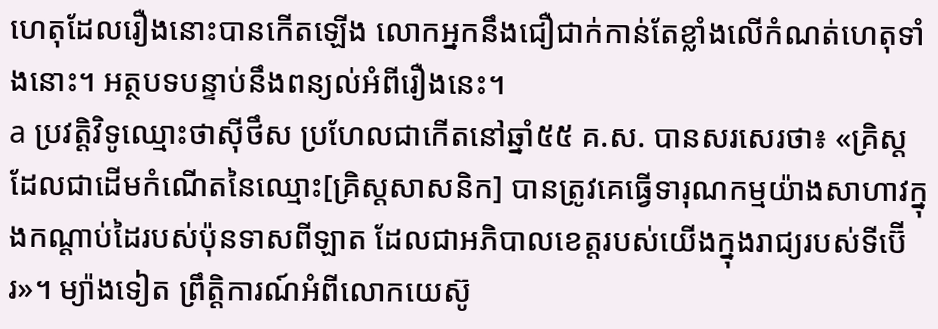ហេតុដែលរឿងនោះបានកើតឡើង លោកអ្នកនឹងជឿជាក់កាន់តែខ្លាំងលើកំណត់ហេតុទាំងនោះ។ អត្ថបទបន្ទាប់នឹងពន្យល់អំពីរឿងនេះ។
a ប្រវត្ដិវិទូឈ្មោះថាស៊ីថឹស ប្រហែលជាកើតនៅឆ្នាំ៥៥ គ.ស. បានសរសេរថា៖ «គ្រិស្តដែលជាដើមកំណើតនៃឈ្មោះ[គ្រិស្តសាសនិក] បានត្រូវគេធ្វើទារុណកម្មយ៉ាងសាហាវក្នុងកណ្ដាប់ដៃរបស់ប៉ុនទាសពីឡាត ដែលជាអភិបាលខេត្តរបស់យើងក្នុងរាជ្យរបស់ទីប៊ើរ»។ ម្យ៉ាងទៀត ព្រឹត្ដិការណ៍អំពីលោកយេស៊ូ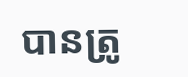បានត្រូ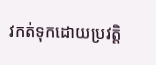វកត់ទុកដោយប្រវត្ដិ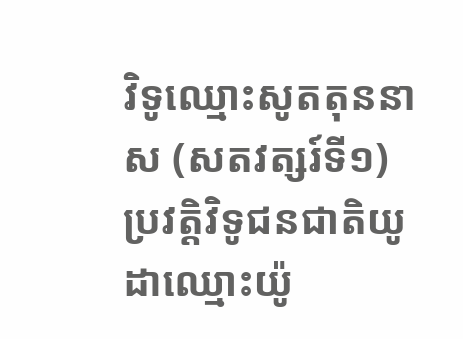វិទូឈ្មោះសូតតុននាស (សតវត្សរ៍ទី១) ប្រវត្ដិវិទូជនជាតិយូដាឈ្មោះយ៉ូ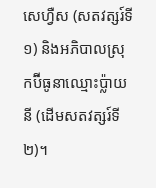សេហ្វឺស (សតវត្សរ៍ទី១) និងអភិបាលស្រុកប៊ីធូនាឈ្មោះប្ល៉ាយនី (ដើមសតវត្សរ៍ទី២)។